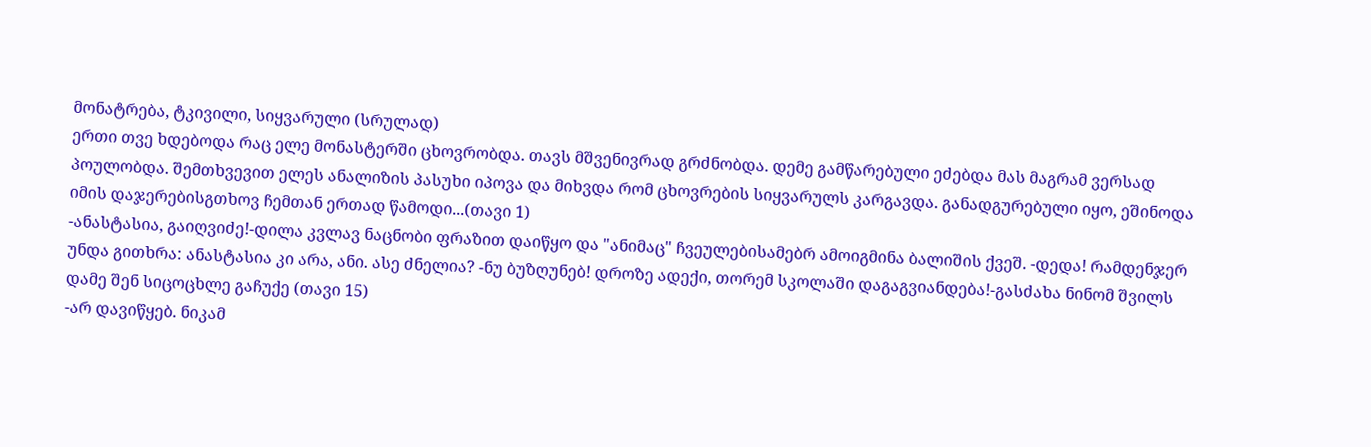მონატრება, ტკივილი, სიყვარული (სრულად)
ერთი თვე ხდებოდა რაც ელე მონასტერში ცხოვრობდა. თავს მშვენივრად გრძნობდა. დემე გამწარებული ეძებდა მას მაგრამ ვერსად პოულობდა. შემთხვევით ელეს ანალიზის პასუხი იპოვა და მიხვდა რომ ცხოვრების სიყვარულს კარგავდა. განადგურებული იყო, ეშინოდა იმის დაჯერებისგთხოვ ჩემთან ერთად წამოდი...(თავი 1)
-ანასტასია, გაიღვიძე!-დილა კვლავ ნაცნობი ფრაზით დაიწყო და "ანიმაც" ჩვეულებისამებრ ამოიგმინა ბალიშის ქვეშ. -დედა! რამდენჯერ უნდა გითხრა: ანასტასია კი არა, ანი. ასე ძნელია? -ნუ ბუზღუნებ! დროზე ადექი, თორემ სკოლაში დაგაგვიანდება!-გასძახა ნინომ შვილს დამე შენ სიცოცხლე გაჩუქე (თავი 15)
-არ დავიწყებ. ნიკამ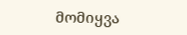მომიყვა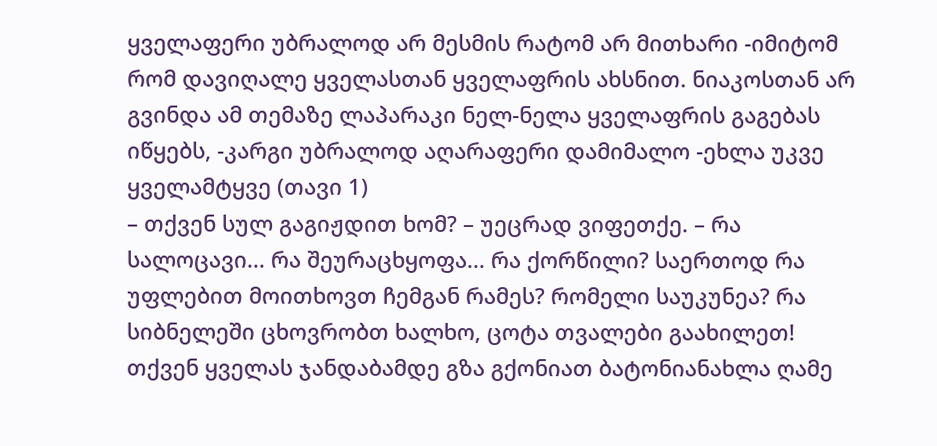ყველაფერი უბრალოდ არ მესმის რატომ არ მითხარი -იმიტომ რომ დავიღალე ყველასთან ყველაფრის ახსნით. ნიაკოსთან არ გვინდა ამ თემაზე ლაპარაკი ნელ-ნელა ყველაფრის გაგებას იწყებს, -კარგი უბრალოდ აღარაფერი დამიმალო -ეხლა უკვე ყველამტყვე (თავი 1)
– თქვენ სულ გაგიჟდით ხომ? – უეცრად ვიფეთქე. – რა სალოცავი... რა შეურაცხყოფა... რა ქორწილი? საერთოდ რა უფლებით მოითხოვთ ჩემგან რამეს? რომელი საუკუნეა? რა სიბნელეში ცხოვრობთ ხალხო, ცოტა თვალები გაახილეთ! თქვენ ყველას ჯანდაბამდე გზა გქონიათ ბატონიანახლა ღამე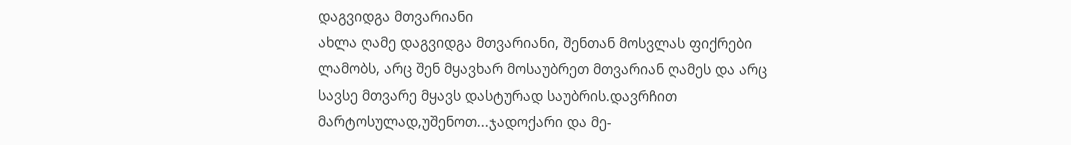დაგვიდგა მთვარიანი
ახლა ღამე დაგვიდგა მთვარიანი, შენთან მოსვლას ფიქრები ლამობს, არც შენ მყავხარ მოსაუბრეთ მთვარიან ღამეს და არც სავსე მთვარე მყავს დასტურად საუბრის.დავრჩით მარტოსულად,უშენოთ...ჯადოქარი და მე-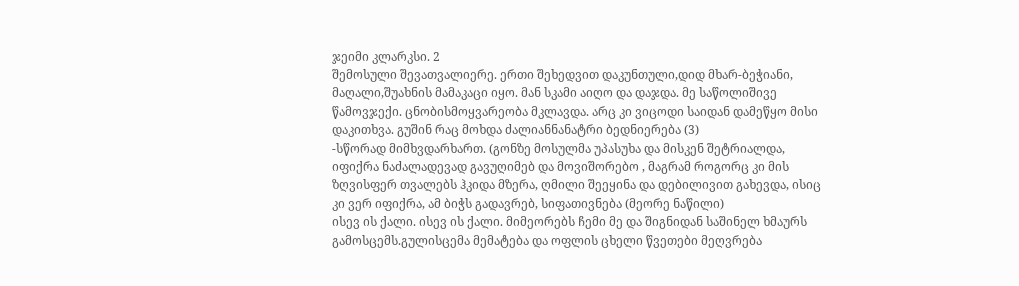ჯეიმი კლარკსი. 2
შემოსული შევათვალიერე. ერთი შეხედვით დაკუნთული,დიდ მხარ-ბეჭიანი, მაღალი,შუახნის მამაკაცი იყო. მან სკამი აიღო და დაჯდა. მე საწოლიშივე წამოვჯექი. ცნობისმოყვარეობა მკლავდა. არც კი ვიცოდი საიდან დამეწყო მისი დაკითხვა. გუშინ რაც მოხდა ძალიანნანატრი ბედნიერება (3)
-სწორად მიმხვდარხართ. (გონზე მოსულმა უპასუხა და მისკენ შეტრიალდა, იფიქრა ნაძალადევად გავუღიმებ და მოვიშორებო , მაგრამ როგორც კი მის ზღვისფერ თვალებს ჰკიდა მზერა, ღმილი შეეყინა და დებილივით გახევდა, ისიც კი ვერ იფიქრა, ამ ბიჭს გადავრებ, სიფათივნება (მეორე ნაწილი)
ისევ ის ქალი. ისევ ის ქალი. მიმეორებს ჩემი მე და შიგნიდან საშინელ ხმაურს გამოსცემს.გულისცემა მემატება და ოფლის ცხელი წვეთები მეღვრება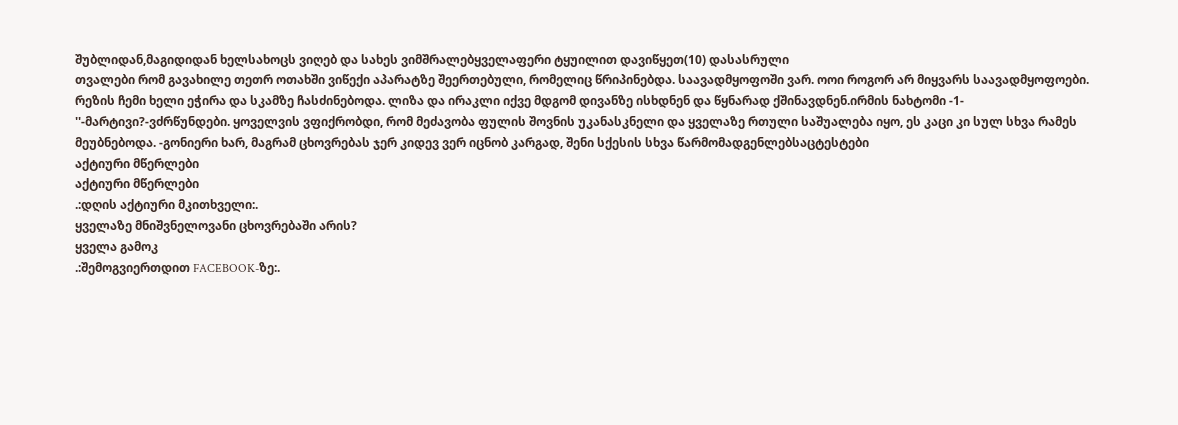შუბლიდან,მაგიდიდან ხელსახოცს ვიღებ და სახეს ვიმშრალებყველაფერი ტყუილით დავიწყეთ(10) დასასრული
თვალები რომ გავახილე თეთრ ოთახში ვიწექი აპარატზე შეერთებული, რომელიც წრიპინებდა. საავადმყოფოში ვარ. ოოი როგორ არ მიყვარს საავადმყოფოები. რეზის ჩემი ხელი ეჭირა და სკამზე ჩასძინებოდა. ლიზა და ირაკლი იქვე მდგომ დივანზე ისხდნენ და წყნარად ქშინავდნენ.ირმის ნახტომი -1-
''-მარტივი?-ვძრწუნდები. ყოველვის ვფიქრობდი, რომ მეძავობა ფულის შოვნის უკანასკნელი და ყველაზე რთული საშუალება იყო, ეს კაცი კი სულ სხვა რამეს მეუბნებოდა. -გონიერი ხარ, მაგრამ ცხოვრებას ჯერ კიდევ ვერ იცნობ კარგად, შენი სქესის სხვა წარმომადგენლებსაცტესტები
აქტიური მწერლები
აქტიური მწერლები
.:დღის აქტიური მკითხველი:.
ყველაზე მნიშვნელოვანი ცხოვრებაში არის?
ყველა გამოკ
.:შემოგვიერთდით FACEBOOK-ზე:.